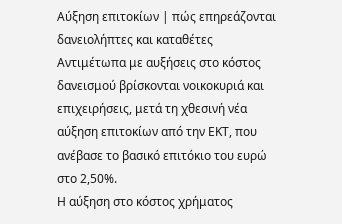Αύξηση επιτοκίων | πώς επηρεάζονται δανειολήπτες και καταθέτες
Αντιμέτωπα με αυξήσεις στο κόστος δανεισμού βρίσκονται νοικοκυριά και επιχειρήσεις, μετά τη χθεσινή νέα αύξηση επιτοκίων από την ΕΚΤ, που ανέβασε το βασικό επιτόκιο του ευρώ στο 2,50%.
Η αύξηση στο κόστος χρήματος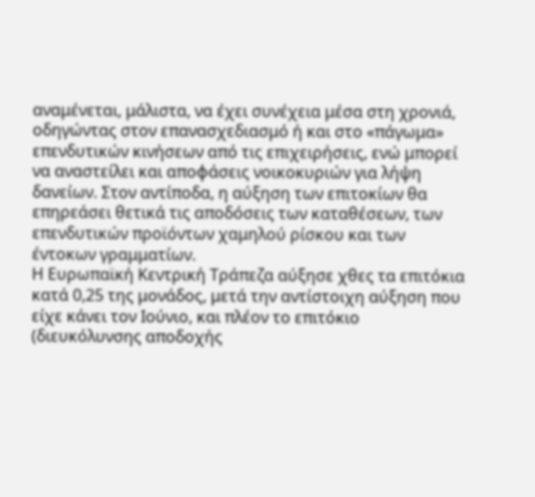αναμένεται, μάλιστα, να έχει συνέχεια μέσα στη χρονιά, οδηγώντας στον επανασχεδιασμό ή και στο «πάγωμα» επενδυτικών κινήσεων από τις επιχειρήσεις, ενώ μπορεί να αναστείλει και αποφάσεις νοικοκυριών για λήψη δανείων. Στον αντίποδα, η αύξηση των επιτοκίων θα επηρεάσει θετικά τις αποδόσεις των καταθέσεων, των επενδυτικών προϊόντων χαμηλού ρίσκου και των έντοκων γραμματίων.
Η Ευρωπαϊκή Κεντρική Τράπεζα αύξησε χθες τα επιτόκια κατά 0,25 της μονάδος, μετά την αντίστοιχη αύξηση που είχε κάνει τον Ιούνιο, και πλέον το επιτόκιο (διευκόλυνσης αποδοχής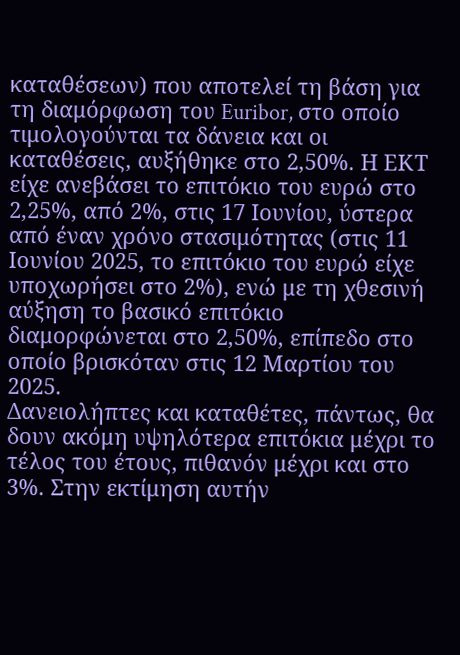καταθέσεων) που αποτελεί τη βάση για τη διαμόρφωση του Euribor, στο οποίο τιμολογούνται τα δάνεια και οι καταθέσεις, αυξήθηκε στο 2,50%. Η ΕΚΤ είχε ανεβάσει το επιτόκιο του ευρώ στο 2,25%, από 2%, στις 17 Ιουνίου, ύστερα από έναν χρόνο στασιμότητας (στις 11 Ιουνίου 2025, το επιτόκιο του ευρώ είχε υποχωρήσει στο 2%), ενώ με τη χθεσινή αύξηση το βασικό επιτόκιο διαμορφώνεται στο 2,50%, επίπεδο στο οποίο βρισκόταν στις 12 Μαρτίου του 2025.
Δανειολήπτες και καταθέτες, πάντως, θα δουν ακόμη υψηλότερα επιτόκια μέχρι το τέλος του έτους, πιθανόν μέχρι και στο 3%. Στην εκτίμηση αυτήν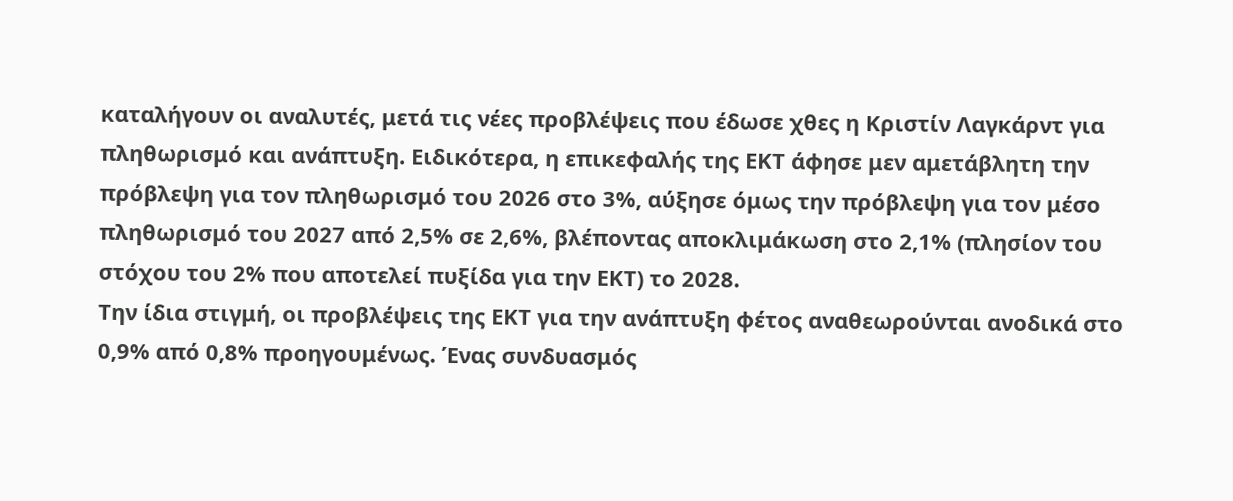καταλήγουν οι αναλυτές, μετά τις νέες προβλέψεις που έδωσε χθες η Κριστίν Λαγκάρντ για πληθωρισμό και ανάπτυξη. Ειδικότερα, η επικεφαλής της ΕΚΤ άφησε μεν αμετάβλητη την πρόβλεψη για τον πληθωρισμό του 2026 στο 3%, αύξησε όμως την πρόβλεψη για τον μέσο πληθωρισμό του 2027 από 2,5% σε 2,6%, βλέποντας αποκλιμάκωση στο 2,1% (πλησίον του στόχου του 2% που αποτελεί πυξίδα για την ΕΚΤ) το 2028.
Την ίδια στιγμή, οι προβλέψεις της ΕΚΤ για την ανάπτυξη φέτος αναθεωρούνται ανοδικά στο 0,9% από 0,8% προηγουμένως. Ένας συνδυασμός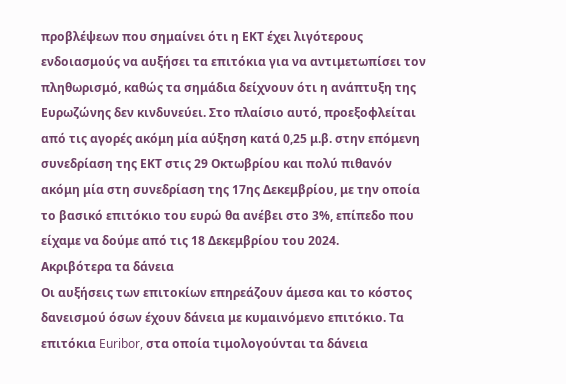προβλέψεων που σημαίνει ότι η ΕΚΤ έχει λιγότερους ενδοιασμούς να αυξήσει τα επιτόκια για να αντιμετωπίσει τον πληθωρισμό, καθώς τα σημάδια δείχνουν ότι η ανάπτυξη της Ευρωζώνης δεν κινδυνεύει. Στο πλαίσιο αυτό, προεξοφλείται από τις αγορές ακόμη μία αύξηση κατά 0,25 μ.β. στην επόμενη συνεδρίαση της ΕΚΤ στις 29 Οκτωβρίου και πολύ πιθανόν ακόμη μία στη συνεδρίαση της 17ης Δεκεμβρίου, με την οποία το βασικό επιτόκιο του ευρώ θα ανέβει στο 3%, επίπεδο που είχαμε να δούμε από τις 18 Δεκεμβρίου του 2024.
Ακριβότερα τα δάνεια
Οι αυξήσεις των επιτοκίων επηρεάζουν άμεσα και το κόστος δανεισμού όσων έχουν δάνεια με κυμαινόμενο επιτόκιο. Τα επιτόκια Euribor, στα οποία τιμολογούνται τα δάνεια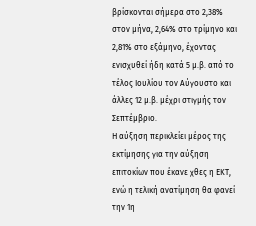βρίσκονται σήμερα στο 2,38% στον μήνα, 2,64% στο τρίμηνο και 2,81% στο εξάμηνο, έχοντας ενισχυθεί ήδη κατά 5 μ.β. από το τέλος Ιουλίου τον Αύγουστο και άλλες 12 μ.β. μέχρι στιγμής τον Σεπτέμβριο.
Η αύξηση περικλείει μέρος της εκτίμησης για την αύξηση επιτοκίων που έκανε χθες η ΕΚΤ, ενώ η τελική ανατίμηση θα φανεί την 1η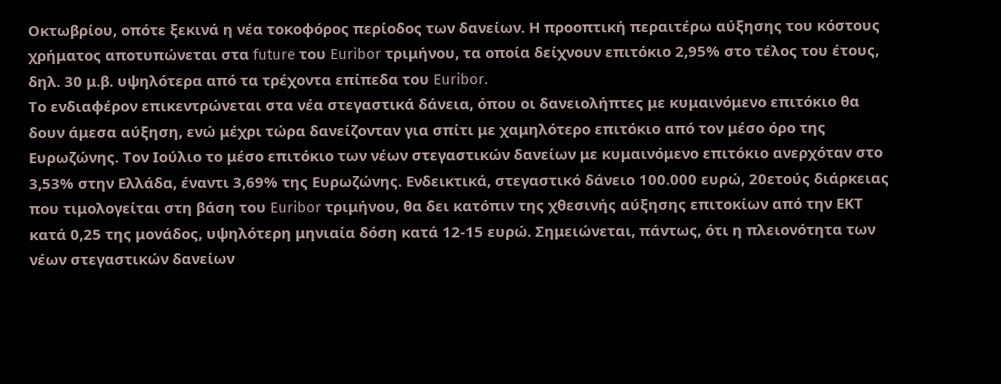Οκτωβρίου, οπότε ξεκινά η νέα τοκοφόρος περίοδος των δανείων. Η προοπτική περαιτέρω αύξησης του κόστους χρήματος αποτυπώνεται στα future του Euribor τριμήνου, τα οποία δείχνουν επιτόκιο 2,95% στο τέλος του έτους, δηλ. 30 μ.β. υψηλότερα από τα τρέχοντα επίπεδα του Euribor.
Το ενδιαφέρον επικεντρώνεται στα νέα στεγαστικά δάνεια, όπου οι δανειολήπτες με κυμαινόμενο επιτόκιο θα δουν άμεσα αύξηση, ενώ μέχρι τώρα δανείζονταν για σπίτι με χαμηλότερο επιτόκιο από τον μέσο όρο της Ευρωζώνης. Τον Ιούλιο το μέσο επιτόκιο των νέων στεγαστικών δανείων με κυμαινόμενο επιτόκιο ανερχόταν στο 3,53% στην Ελλάδα, έναντι 3,69% της Ευρωζώνης. Ενδεικτικά, στεγαστικό δάνειο 100.000 ευρώ, 20ετούς διάρκειας που τιμολογείται στη βάση του Euribor τριμήνου, θα δει κατόπιν της χθεσινής αύξησης επιτοκίων από την ΕΚΤ κατά 0,25 της μονάδος, υψηλότερη μηνιαία δόση κατά 12-15 ευρώ. Σημειώνεται, πάντως, ότι η πλειονότητα των νέων στεγαστικών δανείων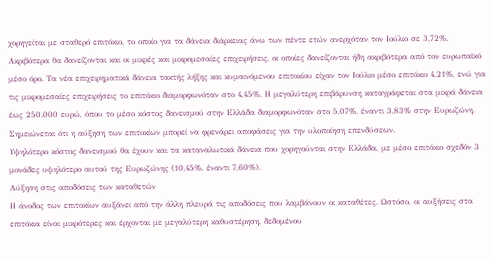χορηγείται με σταθερό επιτόκιο, το οποίο για τα δάνεια διάρκειας άνω των πέντε ετών ανερχόταν τον Ιούλιο σε 3,72%.
Ακριβότερα θα δανείζονται και οι μικρές και μικρομεσαίες επιχειρήσεις, οι οποίες δανείζονται ήδη ακριβότερα από τον ευρωπαϊκό μέσο όρο. Τα νέα επιχειρηματικά δάνεια τακτής λήξης και κυμαινόμενου επιτοκίου είχαν τον Ιούλιο μέσο επιτόκιο 4,21%, ενώ για τις μικρομεσαίες επιχειρήσεις το επιτόκιο διαμορφωνόταν στο 4,45%. Η μεγαλύτερη επιβάρυνση καταγράφεται στα μικρά δάνεια έως 250.000 ευρώ, όπου το μέσο κόστος δανεισμού στην Ελλάδα διαμορφωνόταν στο 5,07%, έναντι 3,83% στην Ευρωζώνη. Σημειώνεται ότι η αύξηση των επιτοκίων μπορεί να φρενάρει αποφάσεις για την υλοποίηση επενδύσεων.
Υψηλότερο κόστος δανεισμού θα έχουν και τα καταναλωτικά δάνεια που χορηγούνται στην Ελλάδα, με μέσο επιτόκιο σχεδόν 3 μονάδες υψηλότερο αυτού της Ευρωζώνης (10,45%, έναντι 7,60%).
Αύξηση στις αποδόσεις των καταθετών
Η άνοδος των επιτοκίων αυξάνει από την άλλη πλευρά τις αποδόσεις που λαμβάνουν οι καταθέτες. Ωστόσο, οι αυξήσεις στα επιτόκια είναι μικρότερες και έρχονται με μεγαλύτερη καθυστέρηση, δεδομένου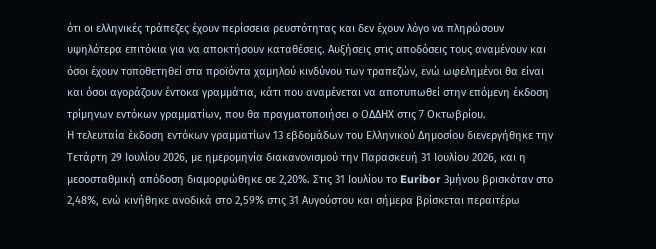ότι οι ελληνικές τράπεζες έχουν περίσσεια ρευστότητας και δεν έχουν λόγο να πληρώσουν υψηλότερα επιτόκια για να αποκτήσουν καταθέσεις. Αυξήσεις στις αποδόσεις τους αναμένουν και όσοι έχουν τοποθετηθεί στα προϊόντα χαμηλού κινδύνου των τραπεζών, ενώ ωφελημένοι θα είναι και όσοι αγοράζουν έντοκα γραμμάτια, κάτι που αναμένεται να αποτυπωθεί στην επόμενη έκδοση τρίμηνων εντόκων γραμματίων, που θα πραγματοποιήσει ο ΟΔΔΗΧ στις 7 Οκτωβρίου.
Η τελευταία έκδοση εντόκων γραμματίων 13 εβδομάδων του Ελληνικού Δημοσίου διενεργήθηκε την Τετάρτη 29 Ιουλίου 2026, με ημερομηνία διακανονισμού την Παρασκευή 31 Ιουλίου 2026, και η μεσοσταθμική απόδοση διαμορφώθηκε σε 2,20%. Στις 31 Ιουλίου το Euribor 3μήνου βρισκόταν στο 2,48%, ενώ κινήθηκε ανοδικά στο 2,59% στις 31 Αυγούστου και σήμερα βρίσκεται περαιτέρω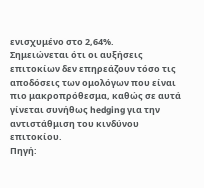ενισχυμένο στο 2,64%.
Σημειώνεται ότι οι αυξήσεις επιτοκίων δεν επηρεάζουν τόσο τις αποδόσεις των ομολόγων που είναι πιο μακροπρόθεσμα, καθώς σε αυτά γίνεται συνήθως hedging για την αντιστάθμιση του κινδύνου επιτοκίου.
Πηγή: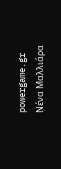powergame.gr
Νένα Μαλλιάρα